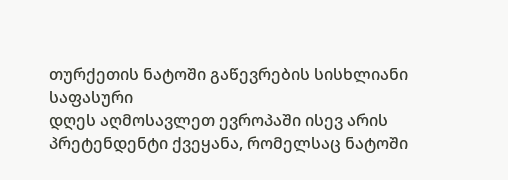თურქეთის ნატოში გაწევრების სისხლიანი საფასური
დღეს აღმოსავლეთ ევროპაში ისევ არის პრეტენდენტი ქვეყანა, რომელსაც ნატოში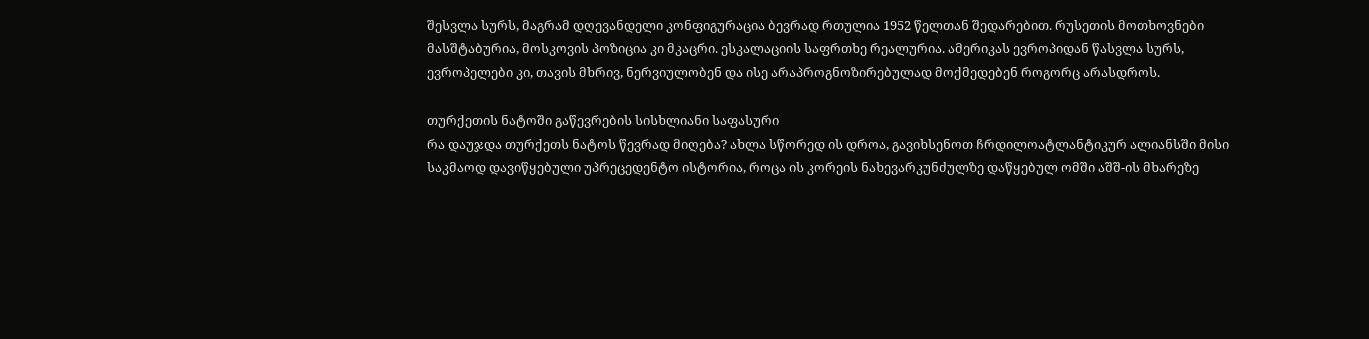შესვლა სურს, მაგრამ დღევანდელი კონფიგურაცია ბევრად რთულია 1952 წელთან შედარებით. რუსეთის მოთხოვნები მასშტაბურია, მოსკოვის პოზიცია კი მკაცრი. ესკალაციის საფრთხე რეალურია. ამერიკას ევროპიდან წასვლა სურს, ევროპელები კი, თავის მხრივ, ნერვიულობენ და ისე არაპროგნოზირებულად მოქმედებენ როგორც არასდროს.

თურქეთის ნატოში გაწევრების სისხლიანი საფასური
რა დაუჯდა თურქეთს ნატოს წევრად მიღება? ახლა სწორედ ის დროა, გავიხსენოთ ჩრდილოატლანტიკურ ალიანსში მისი საკმაოდ დავიწყებული უპრეცედენტო ისტორია, როცა ის კორეის ნახევარკუნძულზე დაწყებულ ომში აშშ-ის მხარეზე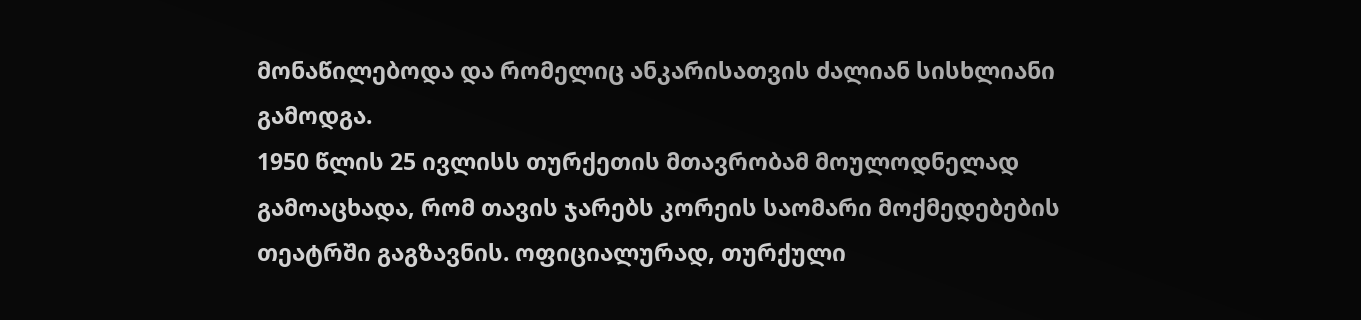მონაწილებოდა და რომელიც ანკარისათვის ძალიან სისხლიანი გამოდგა.
1950 წლის 25 ივლისს თურქეთის მთავრობამ მოულოდნელად გამოაცხადა, რომ თავის ჯარებს კორეის საომარი მოქმედებების თეატრში გაგზავნის. ოფიციალურად, თურქული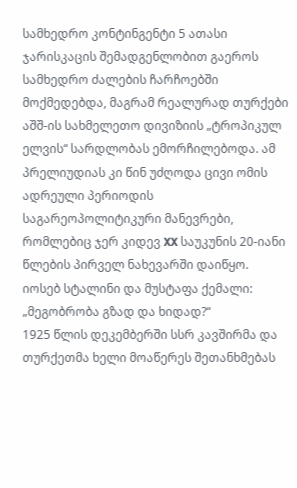სამხედრო კონტინგენტი 5 ათასი ჯარისკაცის შემადგენლობით გაეროს სამხედრო ძალების ჩარჩოებში მოქმედებდა, მაგრამ რეალურად თურქები აშშ-ის სახმელეთო დივიზიის „ტროპიკულ ელვის“ სარდლობას ემორჩილებოდა. ამ პრელიუდიას კი წინ უძღოდა ცივი ომის ადრეული პერიოდის საგარეოპოლიტიკური მანევრები, რომლებიც ჯერ კიდევ XX საუკუნის 20-იანი წლების პირველ ნახევარში დაიწყო.
იოსებ სტალინი და მუსტაფა ქემალი: „მეგობრობა გზად და ხიდად?“
1925 წლის დეკემბერში სსრ კავშირმა და თურქეთმა ხელი მოაწერეს შეთანხმებას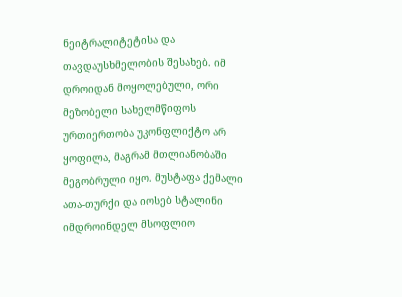ნეიტრალიტეტისა და თავდაუსხმელობის შესახებ. იმ დროიდან მოყოლებული, ორი მეზობელი სახელმწიფოს ურთიერთობა უკონფლიქტო არ ყოფილა, მაგრამ მთლიანობაში მეგობრული იყო. მუსტაფა ქემალი ათა-თურქი და იოსებ სტალინი იმდროინდელ მსოფლიო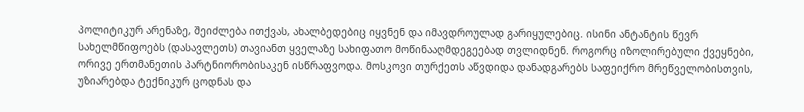პოლიტიკურ არენაზე, შეიძლება ითქვას, ახალბედებიც იყვნენ და იმავდროულად გარიყულებიც. ისინი ანტანტის წევრ სახელმწიფოებს (დასავლეთს) თავიანთ ყველაზე სახიფათო მოწინააღმდეგეებად თვლიდნენ. როგორც იზოლირებული ქვეყნები, ორივე ერთმანეთის პარტნიორობისაკენ ისწრაფვოდა. მოსკოვი თურქეთს აწვდიდა დანადგარებს საფეიქრო მრეწველობისთვის, უზიარებდა ტექნიკურ ცოდნას და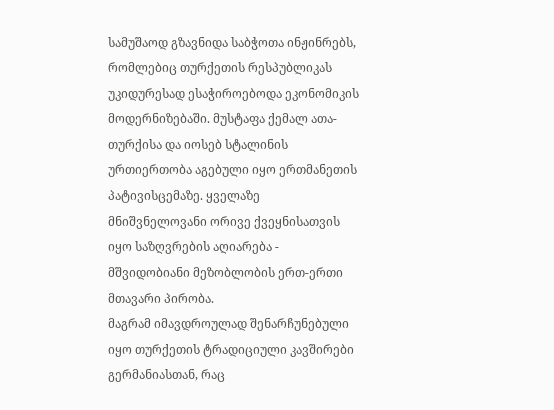სამუშაოდ გზავნიდა საბჭოთა ინჟინრებს, რომლებიც თურქეთის რესპუბლიკას უკიდურესად ესაჭიროებოდა ეკონომიკის მოდერნიზებაში. მუსტაფა ქემალ ათა-თურქისა და იოსებ სტალინის ურთიერთობა აგებული იყო ერთმანეთის პატივისცემაზე. ყველაზე მნიშვნელოვანი ორივე ქვეყნისათვის იყო საზღვრების აღიარება - მშვიდობიანი მეზობლობის ერთ-ერთი მთავარი პირობა.
მაგრამ იმავდროულად შენარჩუნებული იყო თურქეთის ტრადიციული კავშირები გერმანიასთან, რაც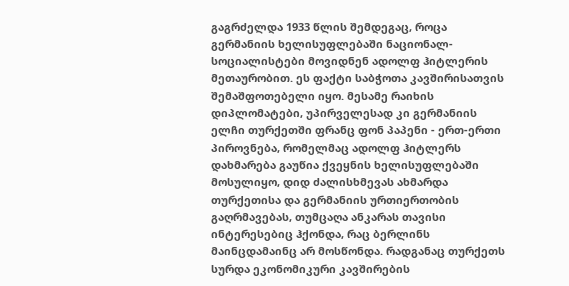გაგრძელდა 1933 წლის შემდეგაც, როცა გერმანიის ხელისუფლებაში ნაციონალ-სოციალისტები მოვიდნენ ადოლფ ჰიტლერის მეთაურობით. ეს ფაქტი საბჭოთა კავშირისათვის შემაშფოთებელი იყო. მესამე რაიხის დიპლომატები, უპირველესად კი გერმანიის ელჩი თურქეთში ფრანც ფონ პაპენი - ერთ-ერთი პიროვნება, რომელმაც ადოლფ ჰიტლერს დახმარება გაუწია ქვეყნის ხელისუფლებაში მოსულიყო, დიდ ძალისხმევას ახმარდა თურქეთისა და გერმანიის ურთიერთობის გაღრმავებას, თუმცაღა ანკარას თავისი ინტერესებიც ჰქონდა, რაც ბერლინს მაინცდამაინც არ მოსწონდა. რადგანაც თურქეთს სურდა ეკონომიკური კავშირების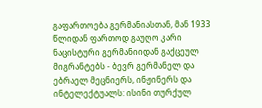გაფართოება გერმანიასთან, მან 1933 წლიდან ფართოდ გაუღო კარი ნაცისტური გერმანიიდან გაქცეულ მიგრანტებს - ბევრ გერმანელ და ებრაელ მეცნიერს, ინჟინერს და ინტელექტუალს: ისინი თურქულ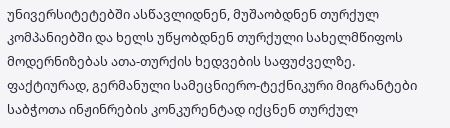უნივერსიტეტებში ასწავლიდნენ, მუშაობდნენ თურქულ კომპანიებში და ხელს უწყობდნენ თურქული სახელმწიფოს მოდერნიზებას ათა-თურქის ხედვების საფუძველზე. ფაქტიურად, გერმანული სამეცნიერო-ტექნიკური მიგრანტები საბჭოთა ინჟინრების კონკურენტად იქცნენ თურქულ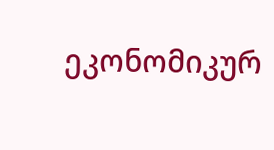ეკონომიკურ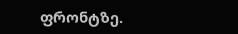ფრონტზე.